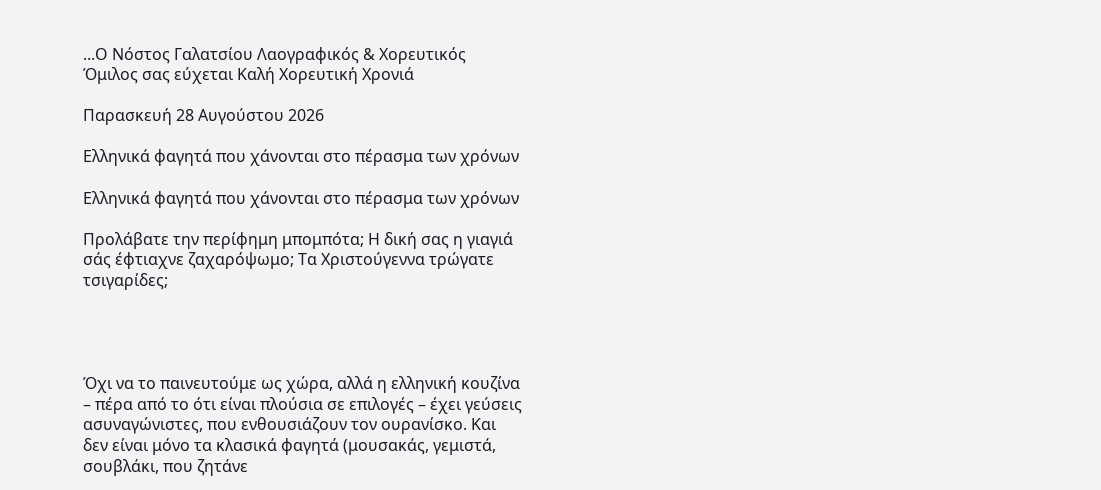...Ο Νόστος Γαλατσίου Λαογραφικός & Χορευτικός Όμιλος σας εύχεται Καλή Χορευτική Χρονιά

Παρασκευή 28 Αυγούστου 2026

Ελληνικά φαγητά που χάνονται στο πέρασμα των χρόνων

Ελληνικά φαγητά που χάνονται στο πέρασμα των χρόνων

Προλάβατε την περίφημη μπομπότα; Η δική σας η γιαγιά σάς έφτιαχνε ζαχαρόψωμο; Τα Χριστούγεννα τρώγατε τσιγαρίδες;




Όχι να το παινευτούμε ως χώρα, αλλά η ελληνική κουζίνα – πέρα από το ότι είναι πλούσια σε επιλογές – έχει γεύσεις ασυναγώνιστες, που ενθουσιάζουν τον ουρανίσκο. Και δεν είναι μόνο τα κλασικά φαγητά (μουσακάς, γεμιστά, σουβλάκι, που ζητάνε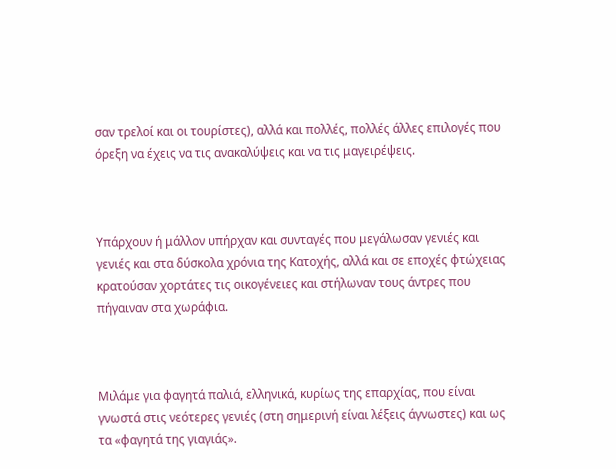σαν τρελοί και οι τουρίστες), αλλά και πολλές, πολλές άλλες επιλογές που όρεξη να έχεις να τις ανακαλύψεις και να τις μαγειρέψεις.



Υπάρχουν ή μάλλον υπήρχαν και συνταγές που μεγάλωσαν γενιές και γενιές και στα δύσκολα χρόνια της Κατοχής, αλλά και σε εποχές φτώχειας κρατούσαν χορτάτες τις οικογένειες και στήλωναν τους άντρες που πήγαιναν στα χωράφια.



Μιλάμε για φαγητά παλιά, ελληνικά, κυρίως της επαρχίας, που είναι γνωστά στις νεότερες γενιές (στη σημερινή είναι λέξεις άγνωστες) και ως τα «φαγητά της γιαγιάς».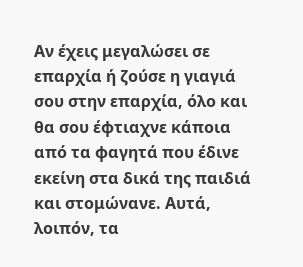Αν έχεις μεγαλώσει σε επαρχία ή ζούσε η γιαγιά σου στην επαρχία, όλο και θα σου έφτιαχνε κάποια από τα φαγητά που έδινε εκείνη στα δικά της παιδιά και στομώνανε. Αυτά, λοιπόν, τα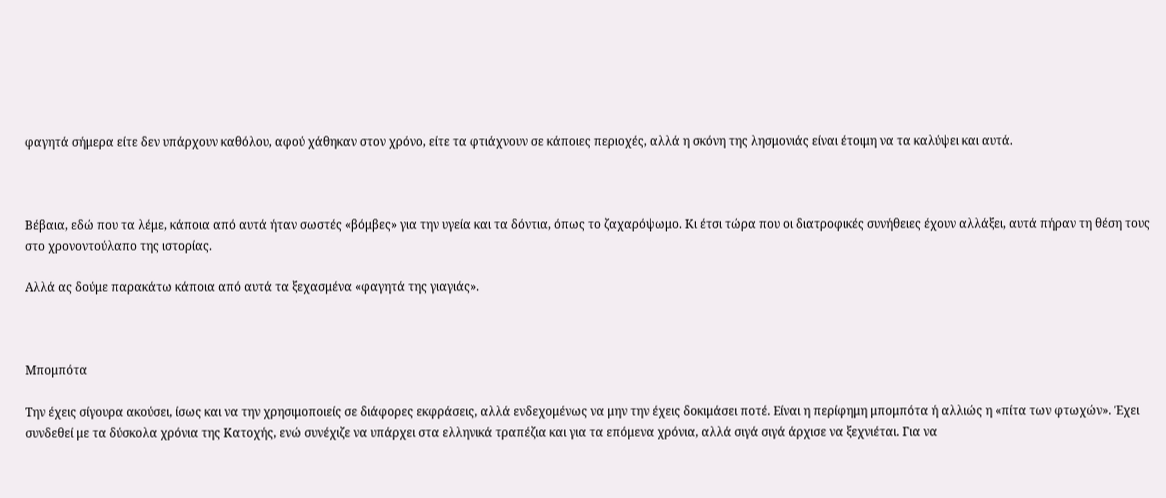φαγητά σήμερα είτε δεν υπάρχουν καθόλου, αφού χάθηκαν στον χρόνο, είτε τα φτιάχνουν σε κάποιες περιοχές, αλλά η σκόνη της λησμονιάς είναι έτοιμη να τα καλύψει και αυτά.



Βέβαια, εδώ που τα λέμε, κάποια από αυτά ήταν σωστές «βόμβες» για την υγεία και τα δόντια, όπως το ζαχαρόψωμο. Κι έτσι τώρα που οι διατροφικές συνήθειες έχουν αλλάξει, αυτά πήραν τη θέση τους στο χρονοντούλαπο της ιστορίας.

Αλλά ας δούμε παρακάτω κάποια από αυτά τα ξεχασμένα «φαγητά της γιαγιάς».



Μπομπότα

Την έχεις σίγουρα ακούσει, ίσως και να την χρησιμοποιείς σε διάφορες εκφράσεις, αλλά ενδεχομένως να μην την έχεις δοκιμάσει ποτέ. Είναι η περίφημη μπομπότα ή αλλιώς η «πίτα των φτωχών». Έχει συνδεθεί με τα δύσκολα χρόνια της Κατοχής, ενώ συνέχιζε να υπάρχει στα ελληνικά τραπέζια και για τα επόμενα χρόνια, αλλά σιγά σιγά άρχισε να ξεχνιέται. Για να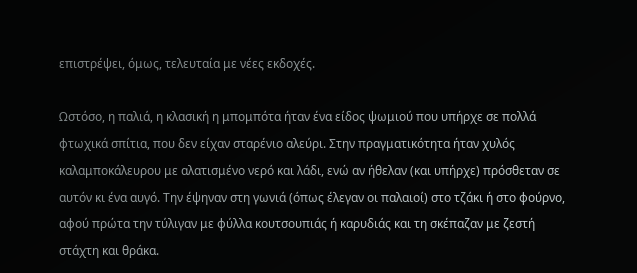επιστρέψει, όμως, τελευταία με νέες εκδοχές.

Ωστόσο, η παλιά, η κλασική η μπομπότα ήταν ένα είδος ψωμιού που υπήρχε σε πολλά φτωχικά σπίτια, που δεν είχαν σταρένιο αλεύρι. Στην πραγματικότητα ήταν χυλός καλαμποκάλευρου με αλατισμένο νερό και λάδι, ενώ αν ήθελαν (και υπήρχε) πρόσθεταν σε αυτόν κι ένα αυγό. Την έψηναν στη γωνιά (όπως έλεγαν οι παλαιοί) στο τζάκι ή στο φούρνο, αφού πρώτα την τύλιγαν με φύλλα κουτσουπιάς ή καρυδιάς και τη σκέπαζαν με ζεστή στάχτη και θράκα.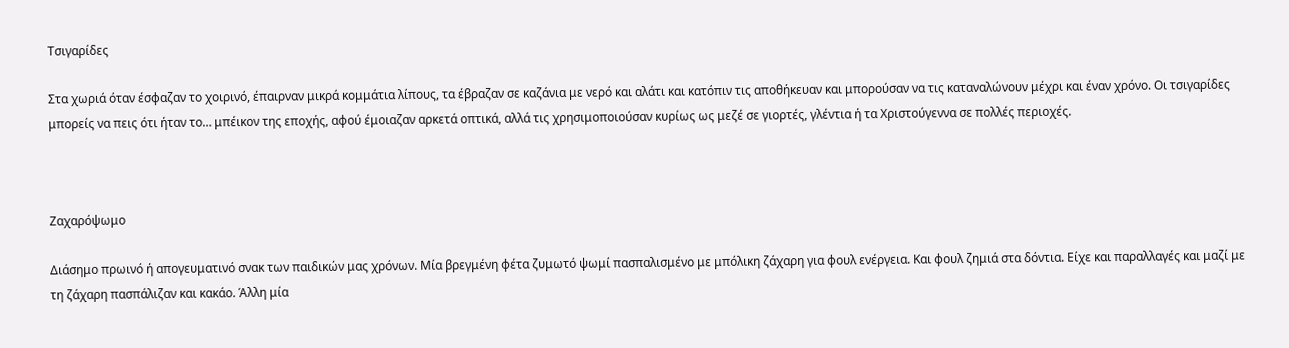Τσιγαρίδες

Στα χωριά όταν έσφαζαν το χοιρινό, έπαιρναν μικρά κομμάτια λίπους, τα έβραζαν σε καζάνια με νερό και αλάτι και κατόπιν τις αποθήκευαν και μπορούσαν να τις καταναλώνουν μέχρι και έναν χρόνο. Οι τσιγαρίδες μπορείς να πεις ότι ήταν το… μπέικον της εποχής, αφού έμοιαζαν αρκετά οπτικά, αλλά τις χρησιμοποιούσαν κυρίως ως μεζέ σε γιορτές, γλέντια ή τα Χριστούγεννα σε πολλές περιοχές.



Ζαχαρόψωμο

Διάσημο πρωινό ή απογευματινό σνακ των παιδικών μας χρόνων. Μία βρεγμένη φέτα ζυμωτό ψωμί πασπαλισμένο με μπόλικη ζάχαρη για φουλ ενέργεια. Και φουλ ζημιά στα δόντια. Είχε και παραλλαγές και μαζί με τη ζάχαρη πασπάλιζαν και κακάο. Άλλη μία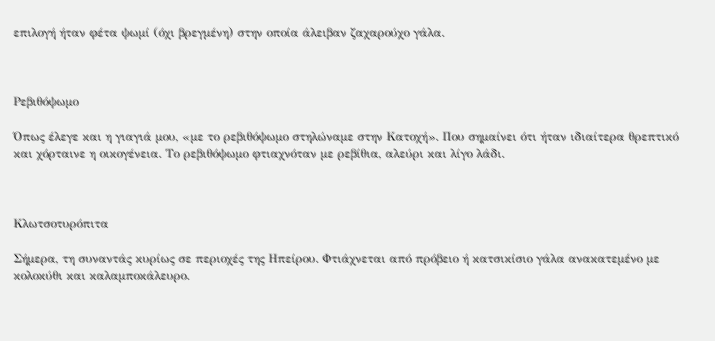επιλογή ήταν φέτα ψωμί (όχι βρεγμένη) στην οποία άλειβαν ζαχαρούχο γάλα.



Ρεβιθόψωμο

Όπως έλεγε και η γιαγιά μου, «με το ρεβιθόψωμο στηλώναμε στην Κατοχή». Που σημαίνει ότι ήταν ιδιαίτερα θρεπτικό και χόρταινε η οικογένεια. Το ρεβιθόψωμο φτιαχνόταν με ρεβίθια, αλεύρι και λίγο λάδι.



Κλωτσοτυρόπιτα

Σήμερα, τη συναντάς κυρίως σε περιοχές της Ηπείρου. Φτιάχνεται από πρόβειο ή κατσικίσιο γάλα ανακατεμένο με κολοκύθι και καλαμποκάλευρο.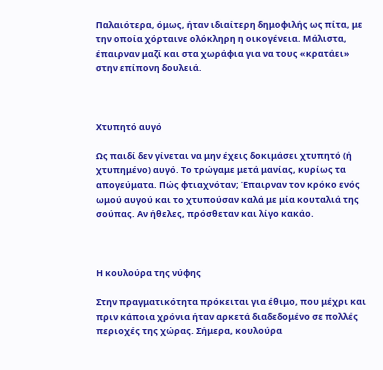Παλαιότερα, όμως, ήταν ιδιαίτερη δημοφιλής ως πίτα, με την οποία χόρταινε ολόκληρη η οικογένεια. Μάλιστα, έπαιρναν μαζί και στα χωράφια για να τους «κρατάει» στην επίπονη δουλειά.



Χτυπητό αυγό

Ως παιδί δεν γίνεται να μην έχεις δοκιμάσει χτυπητό (ή χτυπημένο) αυγό. Το τρώγαμε μετά μανίας, κυρίως τα απογεύματα. Πώς φτιαχνόταν; Έπαιρναν τον κρόκο ενός ωμού αυγού και το χτυπούσαν καλά με μία κουταλιά της σούπας. Αν ήθελες, πρόσθεταν και λίγο κακάο.



Η κουλούρα της νύφης

Στην πραγματικότητα πρόκειται για έθιμο, που μέχρι και πριν κάποια χρόνια ήταν αρκετά διαδεδομένο σε πολλές περιοχές της χώρας. Σήμερα, κουλούρα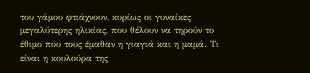του γάμου φτιάχνουν, κυρίως οι γυναίκες μεγαλύτερης ηλικίας, που θέλουν να τηρούν το έθιμο που τους έμαθαν η γιαγιά και η μαμά. Τι είναι η κουλούρα της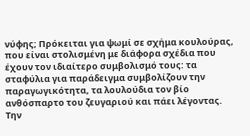νύφης; Πρόκειται για ψωμί σε σχήμα κουλούρας, που είναι στολισμένη με διάφορα σχέδια που έχουν τον ιδιαίτερο συμβολισμό τους: τα σταφύλια για παράδειγμα συμβολίζουν την παραγωγικότητα, τα λουλούδια τον βίο ανθόσπαρτο του ζευγαριού και πάει λέγοντας. Την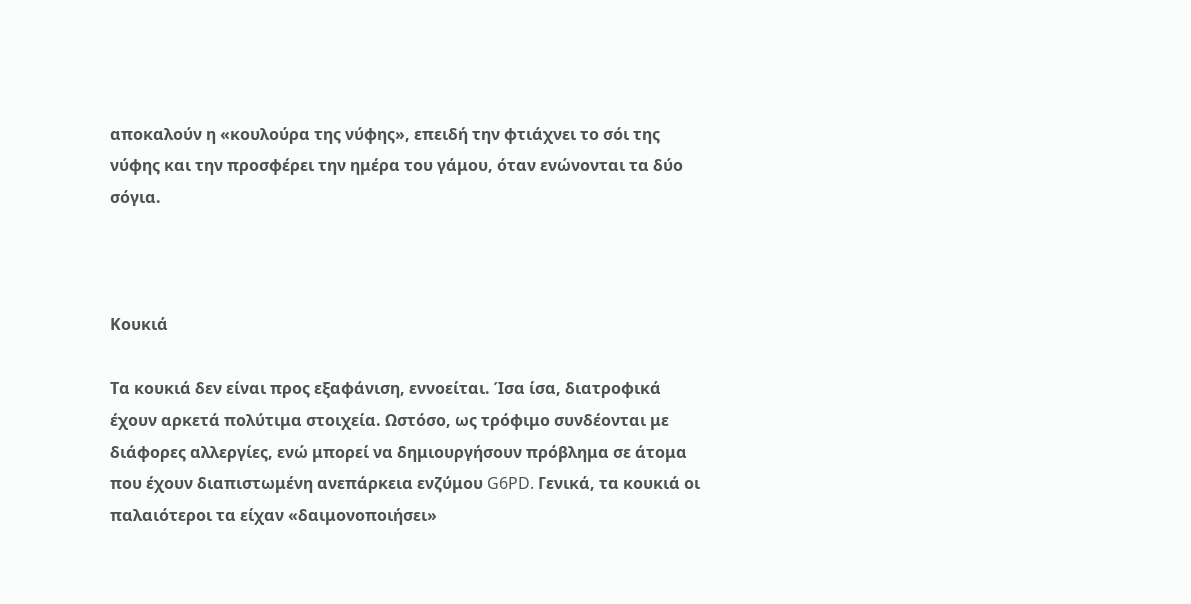αποκαλούν η «κουλούρα της νύφης», επειδή την φτιάχνει το σόι της νύφης και την προσφέρει την ημέρα του γάμου, όταν ενώνονται τα δύο σόγια.



Κουκιά

Τα κουκιά δεν είναι προς εξαφάνιση, εννοείται. Ίσα ίσα, διατροφικά έχουν αρκετά πολύτιμα στοιχεία. Ωστόσο, ως τρόφιμο συνδέονται με διάφορες αλλεργίες, ενώ μπορεί να δημιουργήσουν πρόβλημα σε άτομα που έχουν διαπιστωμένη ανεπάρκεια ενζύμου G6PD. Γενικά, τα κουκιά οι παλαιότεροι τα είχαν «δαιμονοποιήσει»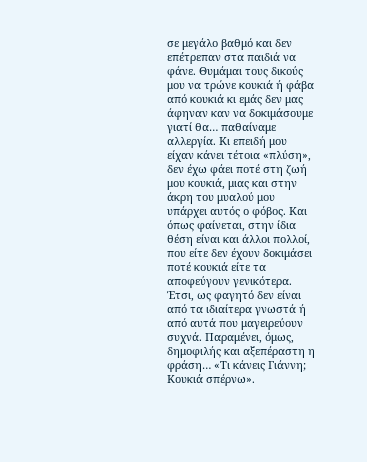σε μεγάλο βαθμό και δεν επέτρεπαν στα παιδιά να φάνε. Θυμάμαι τους δικούς μου να τρώνε κουκιά ή φάβα από κουκιά κι εμάς δεν μας άφηναν καν να δοκιμάσουμε γιατί θα… παθαίναμε αλλεργία. Κι επειδή μου είχαν κάνει τέτοια «πλύση», δεν έχω φάει ποτέ στη ζωή μου κουκιά, μιας και στην άκρη του μυαλού μου υπάρχει αυτός ο φόβος. Και όπως φαίνεται, στην ίδια θέση είναι και άλλοι πολλοί, που είτε δεν έχουν δοκιμάσει ποτέ κουκιά είτε τα αποφεύγουν γενικότερα. Έτσι, ως φαγητό δεν είναι από τα ιδιαίτερα γνωστά ή από αυτά που μαγειρεύουν συχνά. Παραμένει, όμως, δημοφιλής και αξεπέραστη η φράση… «Τι κάνεις Γιάννη; Κουκιά σπέρνω».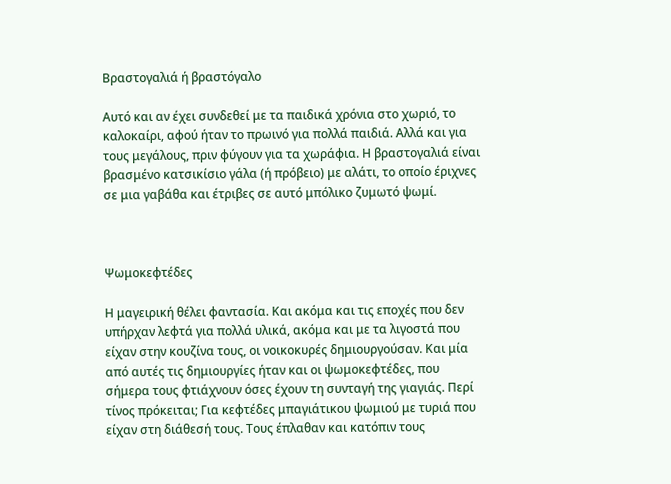Βραστογαλιά ή βραστόγαλο

Αυτό και αν έχει συνδεθεί με τα παιδικά χρόνια στο χωριό, το καλοκαίρι, αφού ήταν το πρωινό για πολλά παιδιά. Αλλά και για τους μεγάλους, πριν φύγουν για τα χωράφια. Η βραστογαλιά είναι βρασμένο κατσικίσιο γάλα (ή πρόβειο) με αλάτι, το οποίο έριχνες σε μια γαβάθα και έτριβες σε αυτό μπόλικο ζυμωτό ψωμί.



Ψωμοκεφτέδες

Η μαγειρική θέλει φαντασία. Και ακόμα και τις εποχές που δεν υπήρχαν λεφτά για πολλά υλικά, ακόμα και με τα λιγοστά που είχαν στην κουζίνα τους, οι νοικοκυρές δημιουργούσαν. Και μία από αυτές τις δημιουργίες ήταν και οι ψωμοκεφτέδες, που σήμερα τους φτιάχνουν όσες έχουν τη συνταγή της γιαγιάς. Περί τίνος πρόκειται; Για κεφτέδες μπαγιάτικου ψωμιού με τυριά που είχαν στη διάθεσή τους. Τους έπλαθαν και κατόπιν τους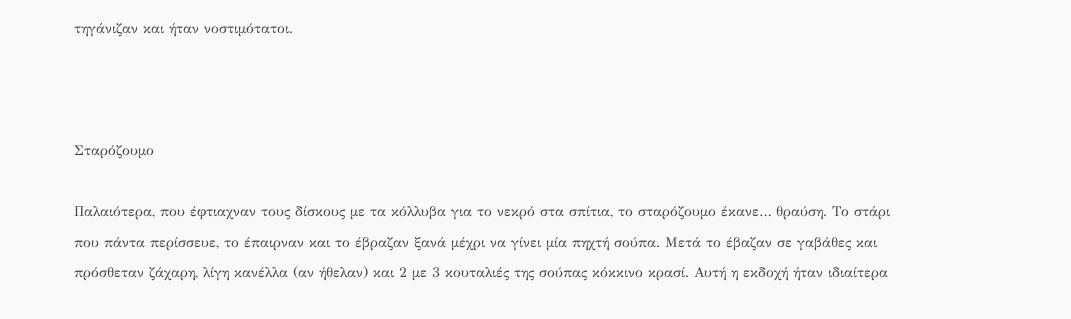τηγάνιζαν και ήταν νοστιμότατοι.



Σταρόζουμο

Παλαιότερα, που έφτιαχναν τους δίσκους με τα κόλλυβα για το νεκρό στα σπίτια, το σταρόζουμο έκανε… θραύση. Το στάρι που πάντα περίσσευε, το έπαιρναν και το έβραζαν ξανά μέχρι να γίνει μία πηχτή σούπα. Μετά το έβαζαν σε γαβάθες και πρόσθεταν ζάχαρη, λίγη κανέλλα (αν ήθελαν) και 2 με 3 κουταλιές της σούπας κόκκινο κρασί. Αυτή η εκδοχή ήταν ιδιαίτερα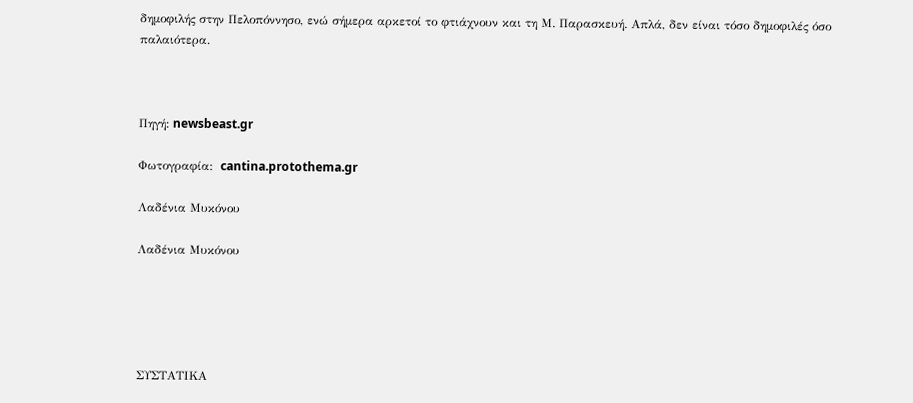δημοφιλής στην Πελοπόννησο, ενώ σήμερα αρκετοί το φτιάχνουν και τη Μ. Παρασκευή. Απλά, δεν είναι τόσο δημοφιλές όσο παλαιότερα.



Πηγή: newsbeast.gr

Φωτογραφία:  cantina.protothema.gr

Λαδένια Μυκόνου

Λαδένια Μυκόνου





ΣΥΣΤΑΤΙΚΑ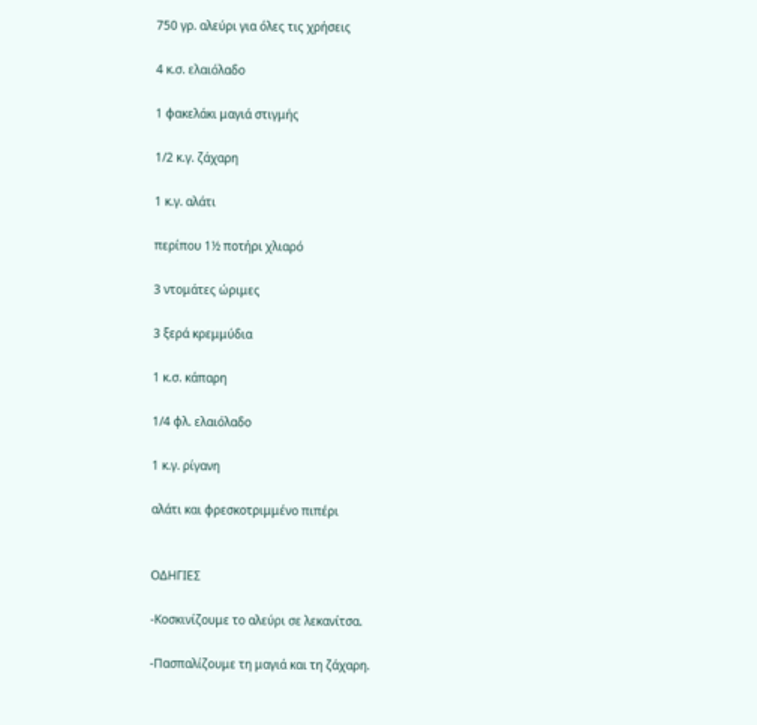750 γρ. αλεύρι για όλες τις χρήσεις

4 κ.σ. ελαιόλαδο

1 φακελάκι μαγιά στιγμής

1/2 κ.γ. ζάχαρη

1 κ.γ. αλάτι

περίπου 1½ ποτήρι χλιαρό

3 ντομάτες ώριμες

3 ξερά κρεμμύδια

1 κ.σ. κάπαρη

1/4 φλ. ελαιόλαδο

1 κ.γ. ρίγανη

αλάτι και φρεσκοτριμμένο πιπέρι


ΟΔΗΓΙΕΣ

-Κοσκινίζουμε το αλεύρι σε λεκανίτσα.

-Πασπαλίζουμε τη μαγιά και τη ζάχαρη.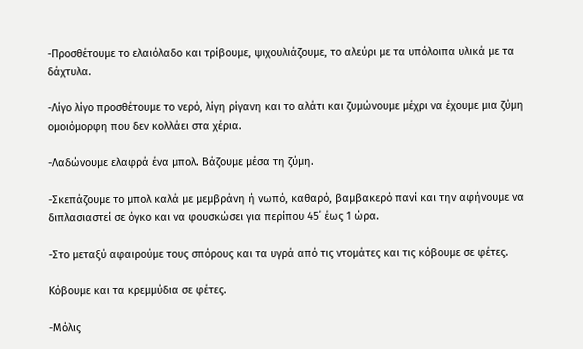-Προσθέτουμε το ελαιόλαδο και τρίβουμε, ψιχουλιάζουμε, το αλεύρι με τα υπόλοιπα υλικά με τα δάχτυλα.

-Λίγο λίγο προσθέτουμε το νερό, λίγη ρίγανη και το αλάτι και ζυμώνουμε μέχρι να έχουμε μια ζύμη ομοιόμορφη που δεν κολλάει στα χέρια.

-Λαδώνουμε ελαφρά ένα μπολ. Βάζουμε μέσα τη ζύμη.

-Σκεπάζουμε το μπολ καλά με μεμβράνη ή νωπό, καθαρό, βαμβακερό πανί και την αφήνουμε να διπλασιαστεί σε όγκο και να φουσκώσει για περίπου 45΄ έως 1 ώρα.

-Στο μεταξύ αφαιρούμε τους σπόρους και τα υγρά από τις ντομάτες και τις κόβουμε σε φέτες.

Κόβουμε και τα κρεμμύδια σε φέτες.

-Μόλις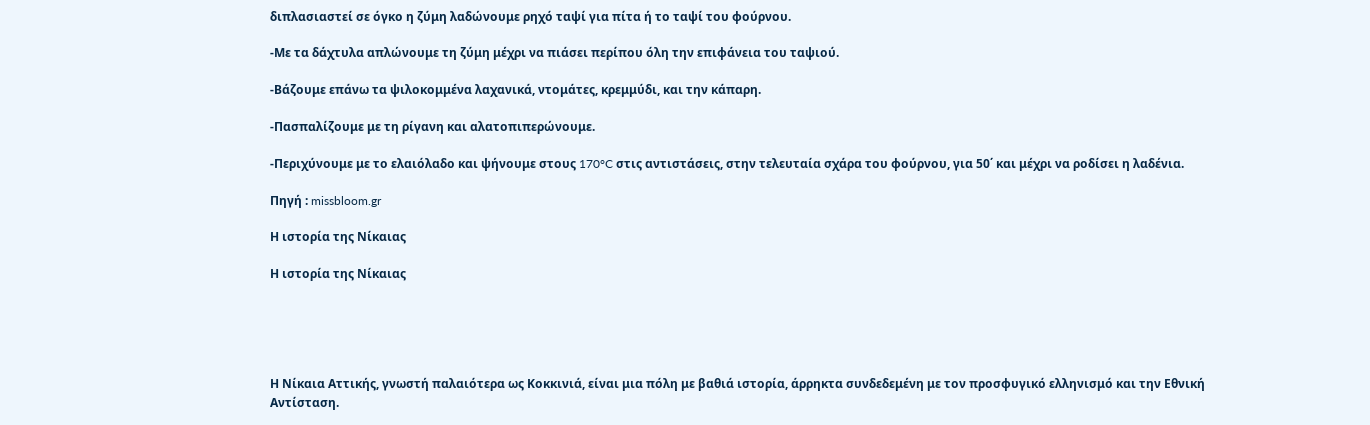διπλασιαστεί σε όγκο η ζύμη λαδώνουμε ρηχό ταψί για πίτα ή το ταψί του φούρνου.

-Με τα δάχτυλα απλώνουμε τη ζύμη μέχρι να πιάσει περίπου όλη την επιφάνεια του ταψιού.

-Βάζουμε επάνω τα ψιλοκομμένα λαχανικά, ντομάτες, κρεμμύδι, και την κάπαρη.

-Πασπαλίζουμε με τη ρίγανη και αλατοπιπερώνουμε.

-Περιχύνουμε με το ελαιόλαδο και ψήνουμε στους 170°C στις αντιστάσεις, στην τελευταία σχάρα του φούρνου, για 50΄ και μέχρι να ροδίσει η λαδένια.

Πηγή : missbloom.gr

Η ιστορία της Νίκαιας

Η ιστορία της Νίκαιας





Η Νίκαια Αττικής, γνωστή παλαιότερα ως Κοκκινιά, είναι μια πόλη με βαθιά ιστορία, άρρηκτα συνδεδεμένη με τον προσφυγικό ελληνισμό και την Εθνική Αντίσταση.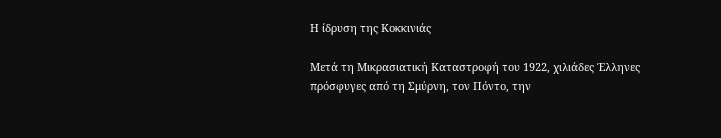Η ίδρυση της Κοκκινιάς

Μετά τη Μικρασιατική Καταστροφή του 1922, χιλιάδες Έλληνες πρόσφυγες από τη Σμύρνη, τον Πόντο, την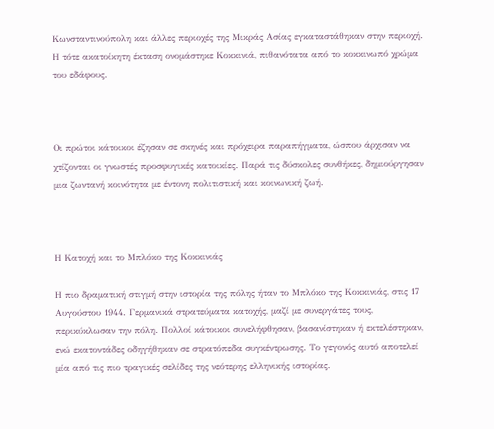Κωνσταντινούπολη και άλλες περιοχές της Μικράς Ασίας εγκαταστάθηκαν στην περιοχή. Η τότε ακατοίκητη έκταση ονομάστηκε Κοκκινιά, πιθανότατα από το κοκκινωπό χρώμα του εδάφους.



Οι πρώτοι κάτοικοι έζησαν σε σκηνές και πρόχειρα παραπήγματα, ώσπου άρχισαν να χτίζονται οι γνωστές προσφυγικές κατοικίες. Παρά τις δύσκολες συνθήκες, δημιούργησαν μια ζωντανή κοινότητα με έντονη πολιτιστική και κοινωνική ζωή.



Η Κατοχή και το Μπλόκο της Κοκκινιάς

Η πιο δραματική στιγμή στην ιστορία της πόλης ήταν το Μπλόκο της Κοκκινιάς, στις 17 Αυγούστου 1944. Γερμανικά στρατεύματα κατοχής, μαζί με συνεργάτες τους, περικύκλωσαν την πόλη. Πολλοί κάτοικοι συνελήφθησαν, βασανίστηκαν ή εκτελέστηκαν, ενώ εκατοντάδες οδηγήθηκαν σε στρατόπεδα συγκέντρωσης. Το γεγονός αυτό αποτελεί μία από τις πιο τραγικές σελίδες της νεότερης ελληνικής ιστορίας.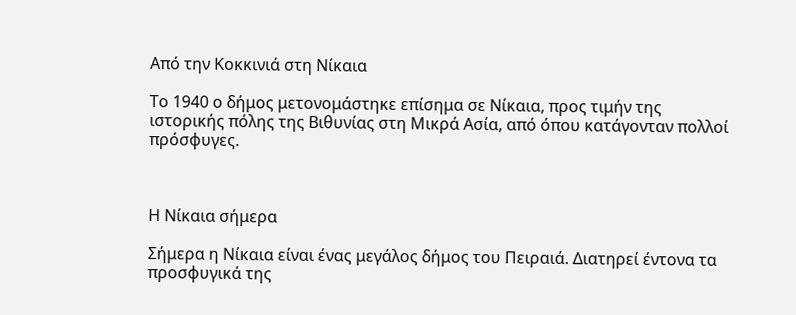Από την Κοκκινιά στη Νίκαια

Το 1940 ο δήμος μετονομάστηκε επίσημα σε Νίκαια, προς τιμήν της ιστορικής πόλης της Βιθυνίας στη Μικρά Ασία, από όπου κατάγονταν πολλοί πρόσφυγες.



Η Νίκαια σήμερα

Σήμερα η Νίκαια είναι ένας μεγάλος δήμος του Πειραιά. Διατηρεί έντονα τα προσφυγικά της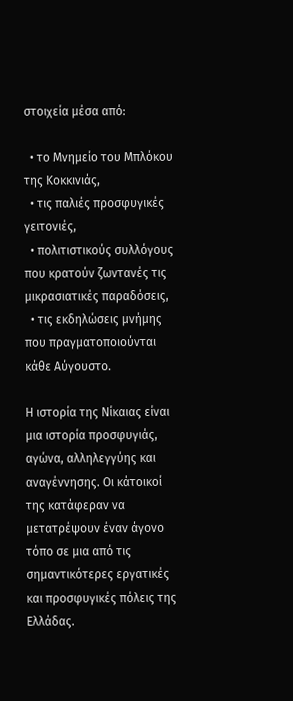στοιχεία μέσα από:

  • το Μνημείο του Μπλόκου της Κοκκινιάς,
  • τις παλιές προσφυγικές γειτονιές,
  • πολιτιστικούς συλλόγους που κρατούν ζωντανές τις μικρασιατικές παραδόσεις,
  • τις εκδηλώσεις μνήμης που πραγματοποιούνται κάθε Αύγουστο.

Η ιστορία της Νίκαιας είναι μια ιστορία προσφυγιάς, αγώνα, αλληλεγγύης και αναγέννησης. Οι κάτοικοί της κατάφεραν να μετατρέψουν έναν άγονο τόπο σε μια από τις σημαντικότερες εργατικές και προσφυγικές πόλεις της Ελλάδας.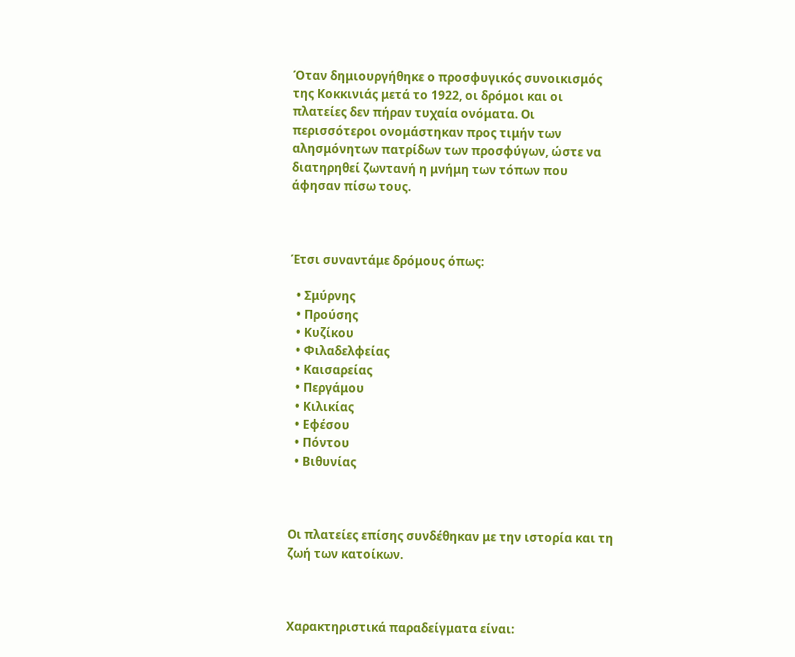Όταν δημιουργήθηκε ο προσφυγικός συνοικισμός της Κοκκινιάς μετά το 1922, οι δρόμοι και οι πλατείες δεν πήραν τυχαία ονόματα. Οι περισσότεροι ονομάστηκαν προς τιμήν των αλησμόνητων πατρίδων των προσφύγων, ώστε να διατηρηθεί ζωντανή η μνήμη των τόπων που άφησαν πίσω τους.



Έτσι συναντάμε δρόμους όπως:

  • Σμύρνης
  • Προύσης
  • Κυζίκου
  • Φιλαδελφείας
  • Καισαρείας
  • Περγάμου
  • Κιλικίας
  • Εφέσου
  • Πόντου
  • Βιθυνίας



Οι πλατείες επίσης συνδέθηκαν με την ιστορία και τη ζωή των κατοίκων.



Χαρακτηριστικά παραδείγματα είναι: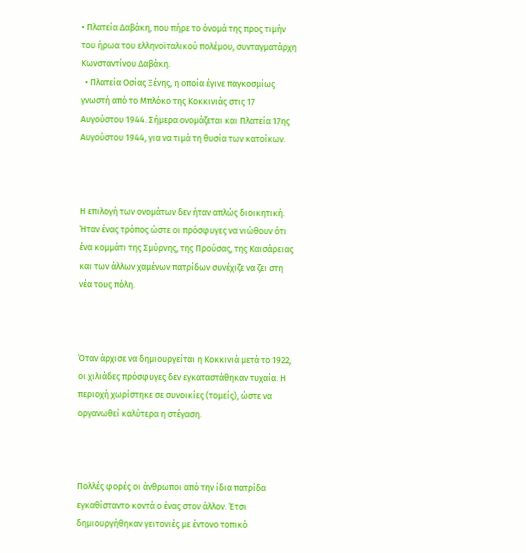• Πλατεία Δαβάκη, που πήρε το όνομά της προς τιμήν του ήρωα του ελληνοϊταλικού πολέμου, συνταγματάρχη Κωνσταντίνου Δαβάκη.
  • Πλατεία Οσίας Ξένης, η οποία έγινε παγκοσμίως γνωστή από το Μπλόκο της Κοκκινιάς στις 17 Αυγούστου 1944. Σήμερα ονομάζεται και Πλατεία 17ης Αυγούστου 1944, για να τιμά τη θυσία των κατοίκων.



Η επιλογή των ονομάτων δεν ήταν απλώς διοικητική. Ήταν ένας τρόπος ώστε οι πρόσφυγες να νιώθουν ότι ένα κομμάτι της Σμύρνης, της Προύσας, της Καισάρειας και των άλλων χαμένων πατρίδων συνέχιζε να ζει στη νέα τους πόλη.



Όταν άρχισε να δημιουργείται η Κοκκινιά μετά το 1922, οι χιλιάδες πρόσφυγες δεν εγκαταστάθηκαν τυχαία. Η περιοχή χωρίστηκε σε συνοικίες (τομείς), ώστε να οργανωθεί καλύτερα η στέγαση.



Πολλές φορές οι άνθρωποι από την ίδια πατρίδα εγκαθίσταντο κοντά ο ένας στον άλλον. Έτσι δημιουργήθηκαν γειτονιές με έντονο τοπικό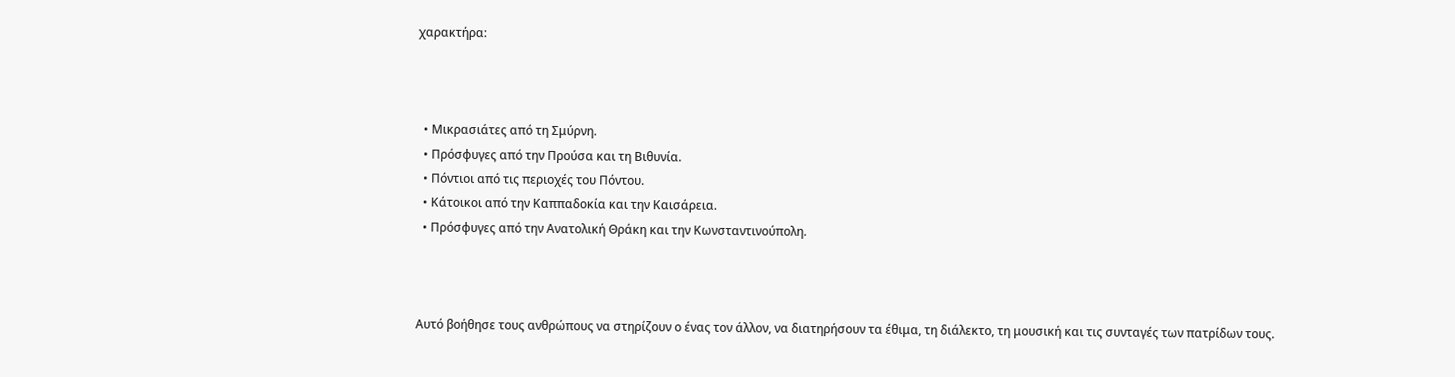χαρακτήρα:



  • Μικρασιάτες από τη Σμύρνη.
  • Πρόσφυγες από την Προύσα και τη Βιθυνία.
  • Πόντιοι από τις περιοχές του Πόντου.
  • Κάτοικοι από την Καππαδοκία και την Καισάρεια.
  • Πρόσφυγες από την Ανατολική Θράκη και την Κωνσταντινούπολη.



Αυτό βοήθησε τους ανθρώπους να στηρίζουν ο ένας τον άλλον, να διατηρήσουν τα έθιμα, τη διάλεκτο, τη μουσική και τις συνταγές των πατρίδων τους.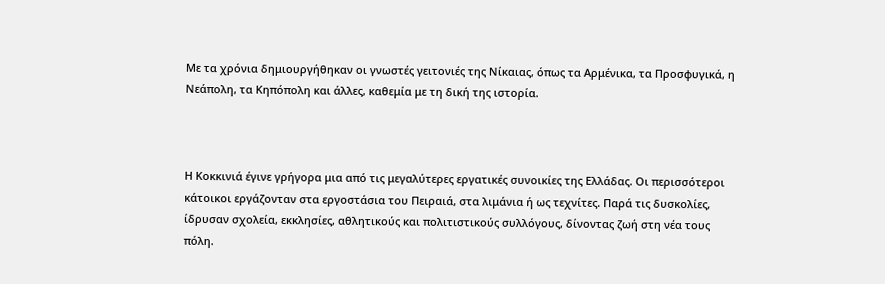Με τα χρόνια δημιουργήθηκαν οι γνωστές γειτονιές της Νίκαιας, όπως τα Αρμένικα, τα Προσφυγικά, η Νεάπολη, τα Κηπόπολη και άλλες, καθεμία με τη δική της ιστορία.



Η Κοκκινιά έγινε γρήγορα μια από τις μεγαλύτερες εργατικές συνοικίες της Ελλάδας. Οι περισσότεροι κάτοικοι εργάζονταν στα εργοστάσια του Πειραιά, στα λιμάνια ή ως τεχνίτες. Παρά τις δυσκολίες, ίδρυσαν σχολεία, εκκλησίες, αθλητικούς και πολιτιστικούς συλλόγους, δίνοντας ζωή στη νέα τους πόλη.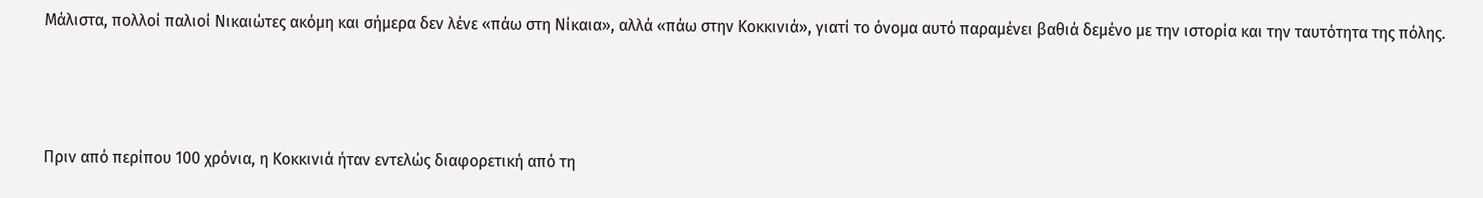Μάλιστα, πολλοί παλιοί Νικαιώτες ακόμη και σήμερα δεν λένε «πάω στη Νίκαια», αλλά «πάω στην Κοκκινιά», γιατί το όνομα αυτό παραμένει βαθιά δεμένο με την ιστορία και την ταυτότητα της πόλης.



Πριν από περίπου 100 χρόνια, η Κοκκινιά ήταν εντελώς διαφορετική από τη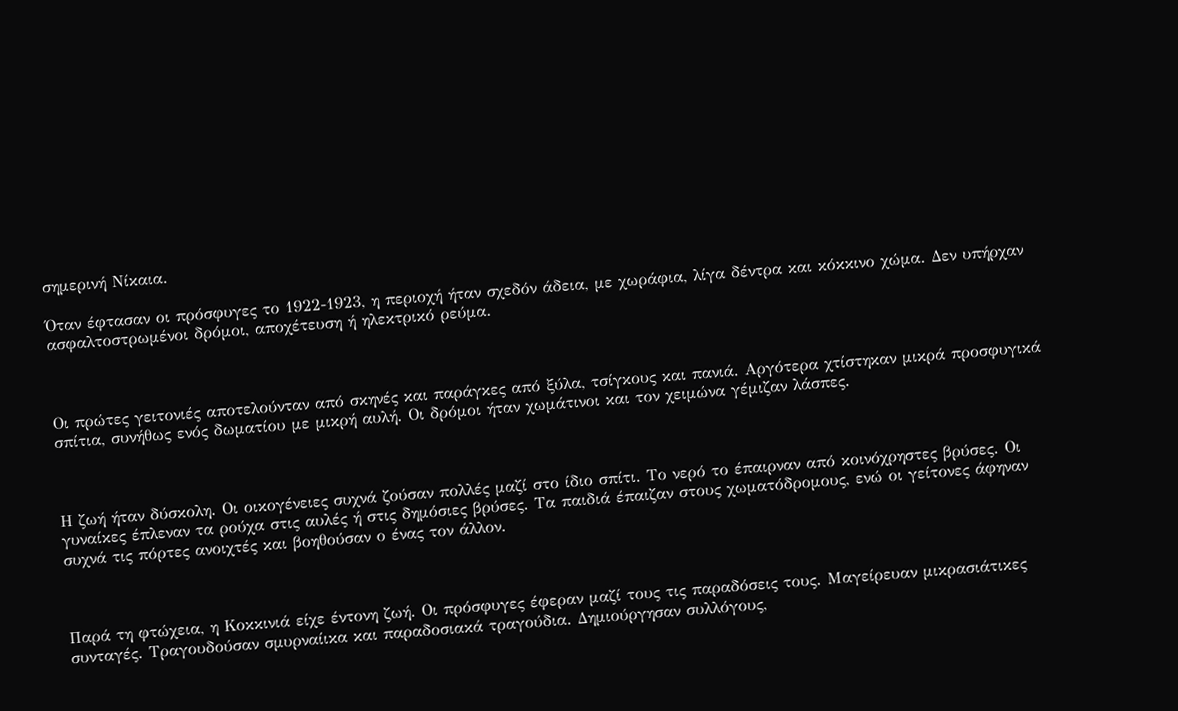σημερινή Νίκαια.

Όταν έφτασαν οι πρόσφυγες το 1922-1923, η περιοχή ήταν σχεδόν άδεια, με χωράφια, λίγα δέντρα και κόκκινο χώμα. Δεν υπήρχαν ασφαλτοστρωμένοι δρόμοι, αποχέτευση ή ηλεκτρικό ρεύμα.



Οι πρώτες γειτονιές αποτελούνταν από σκηνές και παράγκες από ξύλα, τσίγκους και πανιά. Αργότερα χτίστηκαν μικρά προσφυγικά σπίτια, συνήθως ενός δωματίου με μικρή αυλή. Οι δρόμοι ήταν χωμάτινοι και τον χειμώνα γέμιζαν λάσπες.



Η ζωή ήταν δύσκολη. Οι οικογένειες συχνά ζούσαν πολλές μαζί στο ίδιο σπίτι. Το νερό το έπαιρναν από κοινόχρηστες βρύσες. Οι γυναίκες έπλεναν τα ρούχα στις αυλές ή στις δημόσιες βρύσες. Τα παιδιά έπαιζαν στους χωματόδρομους, ενώ οι γείτονες άφηναν συχνά τις πόρτες ανοιχτές και βοηθούσαν ο ένας τον άλλον.



Παρά τη φτώχεια, η Κοκκινιά είχε έντονη ζωή. Οι πρόσφυγες έφεραν μαζί τους τις παραδόσεις τους. Μαγείρευαν μικρασιάτικες συνταγές. Τραγουδούσαν σμυρναίικα και παραδοσιακά τραγούδια. Δημιούργησαν συλλόγους,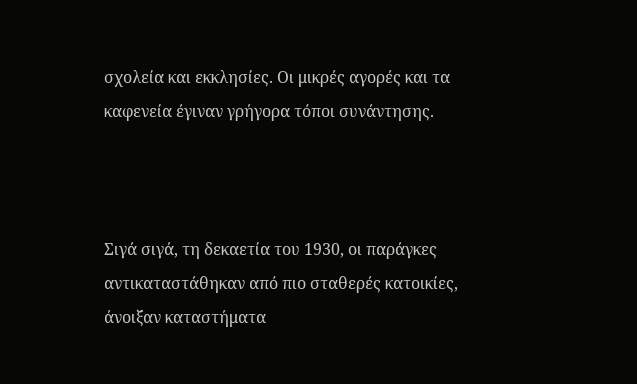σχολεία και εκκλησίες. Οι μικρές αγορές και τα καφενεία έγιναν γρήγορα τόποι συνάντησης.



Σιγά σιγά, τη δεκαετία του 1930, οι παράγκες αντικαταστάθηκαν από πιο σταθερές κατοικίες, άνοιξαν καταστήματα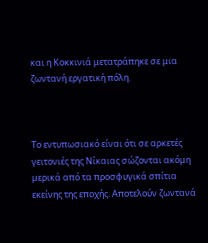και η Κοκκινιά μετατράπηκε σε μια ζωντανή εργατική πόλη.



Το εντυπωσιακό είναι ότι σε αρκετές γειτονιές της Νίκαιας σώζονται ακόμη μερικά από τα προσφυγικά σπίτια εκείνης της εποχής. Αποτελούν ζωντανά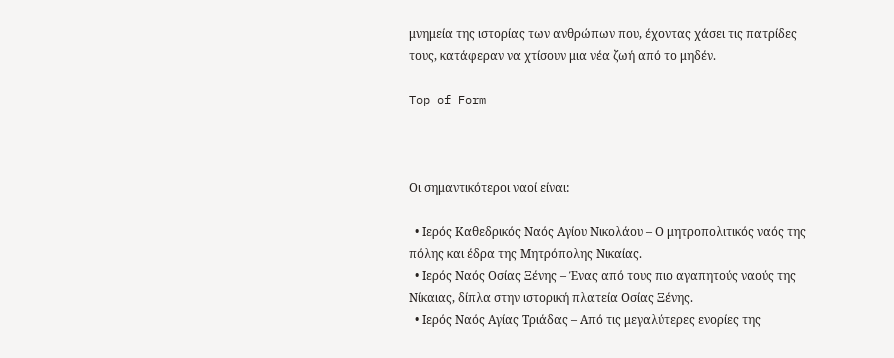μνημεία της ιστορίας των ανθρώπων που, έχοντας χάσει τις πατρίδες τους, κατάφεραν να χτίσουν μια νέα ζωή από το μηδέν.

Top of Form



Οι σημαντικότεροι ναοί είναι:

  • Ιερός Καθεδρικός Ναός Αγίου Νικολάου – Ο μητροπολιτικός ναός της πόλης και έδρα της Μητρόπολης Νικαίας.
  • Ιερός Ναός Οσίας Ξένης – Ένας από τους πιο αγαπητούς ναούς της Νίκαιας, δίπλα στην ιστορική πλατεία Οσίας Ξένης.
  • Ιερός Ναός Αγίας Τριάδας – Από τις μεγαλύτερες ενορίες της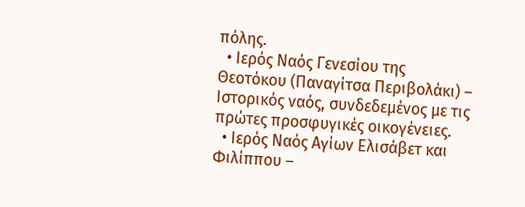πόλης.
  • Ιερός Ναός Γενεσίου της Θεοτόκου (Παναγίτσα Περιβολάκι) – Ιστορικός ναός, συνδεδεμένος με τις πρώτες προσφυγικές οικογένειες.
  • Ιερός Ναός Αγίων Ελισάβετ και Φιλίππου –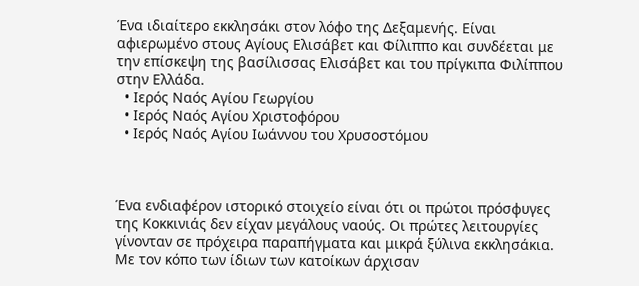Ένα ιδιαίτερο εκκλησάκι στον λόφο της Δεξαμενής. Είναι αφιερωμένο στους Αγίους Ελισάβετ και Φίλιππο και συνδέεται με την επίσκεψη της βασίλισσας Ελισάβετ και του πρίγκιπα Φιλίππου στην Ελλάδα.
  • Ιερός Ναός Αγίου Γεωργίου
  • Ιερός Ναός Αγίου Χριστοφόρου
  • Ιερός Ναός Αγίου Ιωάννου του Χρυσοστόμου



Ένα ενδιαφέρον ιστορικό στοιχείο είναι ότι οι πρώτοι πρόσφυγες της Κοκκινιάς δεν είχαν μεγάλους ναούς. Οι πρώτες λειτουργίες γίνονταν σε πρόχειρα παραπήγματα και μικρά ξύλινα εκκλησάκια. Με τον κόπο των ίδιων των κατοίκων άρχισαν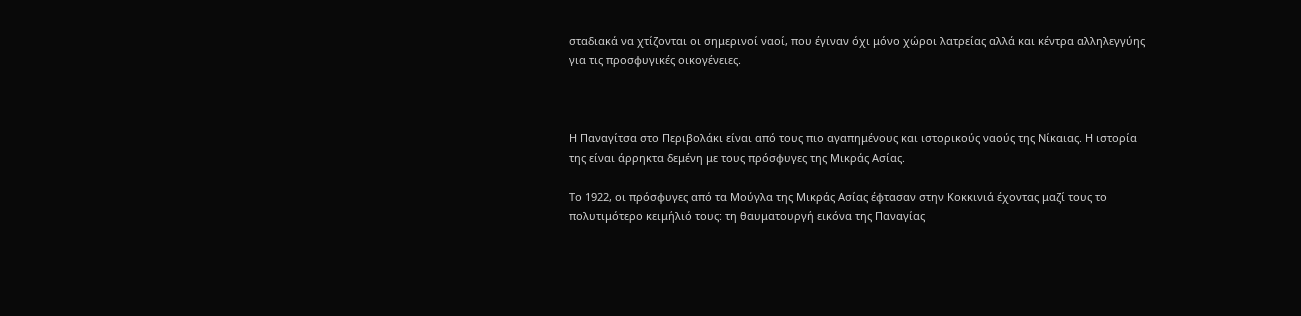σταδιακά να χτίζονται οι σημερινοί ναοί, που έγιναν όχι μόνο χώροι λατρείας αλλά και κέντρα αλληλεγγύης για τις προσφυγικές οικογένειες.



Η Παναγίτσα στο Περιβολάκι είναι από τους πιο αγαπημένους και ιστορικούς ναούς της Νίκαιας. Η ιστορία της είναι άρρηκτα δεμένη με τους πρόσφυγες της Μικράς Ασίας.

Το 1922, οι πρόσφυγες από τα Μούγλα της Μικράς Ασίας έφτασαν στην Κοκκινιά έχοντας μαζί τους το πολυτιμότερο κειμήλιό τους: τη θαυματουργή εικόνα της Παναγίας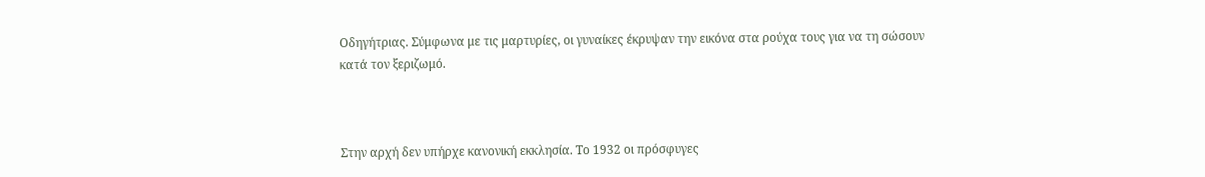Οδηγήτριας. Σύμφωνα με τις μαρτυρίες, οι γυναίκες έκρυψαν την εικόνα στα ρούχα τους για να τη σώσουν κατά τον ξεριζωμό.



Στην αρχή δεν υπήρχε κανονική εκκλησία. Το 1932 οι πρόσφυγες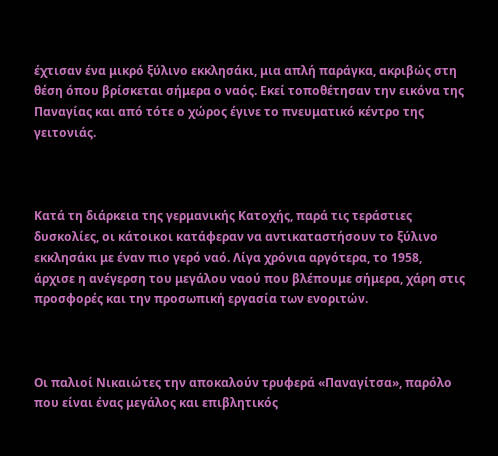έχτισαν ένα μικρό ξύλινο εκκλησάκι, μια απλή παράγκα, ακριβώς στη θέση όπου βρίσκεται σήμερα ο ναός. Εκεί τοποθέτησαν την εικόνα της Παναγίας και από τότε ο χώρος έγινε το πνευματικό κέντρο της γειτονιάς.



Κατά τη διάρκεια της γερμανικής Κατοχής, παρά τις τεράστιες δυσκολίες, οι κάτοικοι κατάφεραν να αντικαταστήσουν το ξύλινο εκκλησάκι με έναν πιο γερό ναό. Λίγα χρόνια αργότερα, το 1958, άρχισε η ανέγερση του μεγάλου ναού που βλέπουμε σήμερα, χάρη στις προσφορές και την προσωπική εργασία των ενοριτών.



Οι παλιοί Νικαιώτες την αποκαλούν τρυφερά «Παναγίτσα», παρόλο που είναι ένας μεγάλος και επιβλητικός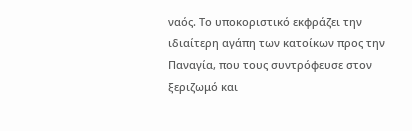ναός. Το υποκοριστικό εκφράζει την ιδιαίτερη αγάπη των κατοίκων προς την Παναγία, που τους συντρόφευσε στον ξεριζωμό και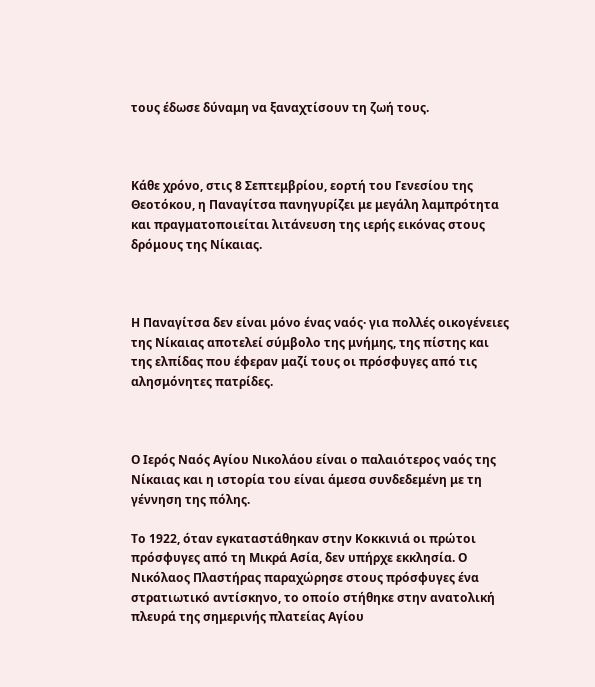τους έδωσε δύναμη να ξαναχτίσουν τη ζωή τους.



Κάθε χρόνο, στις 8 Σεπτεμβρίου, εορτή του Γενεσίου της Θεοτόκου, η Παναγίτσα πανηγυρίζει με μεγάλη λαμπρότητα και πραγματοποιείται λιτάνευση της ιερής εικόνας στους δρόμους της Νίκαιας.



Η Παναγίτσα δεν είναι μόνο ένας ναός· για πολλές οικογένειες της Νίκαιας αποτελεί σύμβολο της μνήμης, της πίστης και της ελπίδας που έφεραν μαζί τους οι πρόσφυγες από τις αλησμόνητες πατρίδες.



Ο Ιερός Ναός Αγίου Νικολάου είναι ο παλαιότερος ναός της Νίκαιας και η ιστορία του είναι άμεσα συνδεδεμένη με τη γέννηση της πόλης.

Το 1922, όταν εγκαταστάθηκαν στην Κοκκινιά οι πρώτοι πρόσφυγες από τη Μικρά Ασία, δεν υπήρχε εκκλησία. Ο Νικόλαος Πλαστήρας παραχώρησε στους πρόσφυγες ένα στρατιωτικό αντίσκηνο, το οποίο στήθηκε στην ανατολική πλευρά της σημερινής πλατείας Αγίου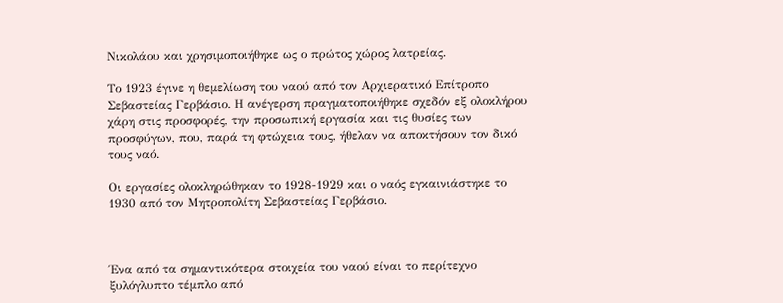Νικολάου και χρησιμοποιήθηκε ως ο πρώτος χώρος λατρείας.

Το 1923 έγινε η θεμελίωση του ναού από τον Αρχιερατικό Επίτροπο Σεβαστείας Γερβάσιο. Η ανέγερση πραγματοποιήθηκε σχεδόν εξ ολοκλήρου χάρη στις προσφορές, την προσωπική εργασία και τις θυσίες των προσφύγων, που, παρά τη φτώχεια τους, ήθελαν να αποκτήσουν τον δικό τους ναό.

Οι εργασίες ολοκληρώθηκαν το 1928-1929 και ο ναός εγκαινιάστηκε το 1930 από τον Μητροπολίτη Σεβαστείας Γερβάσιο.



Ένα από τα σημαντικότερα στοιχεία του ναού είναι το περίτεχνο ξυλόγλυπτο τέμπλο από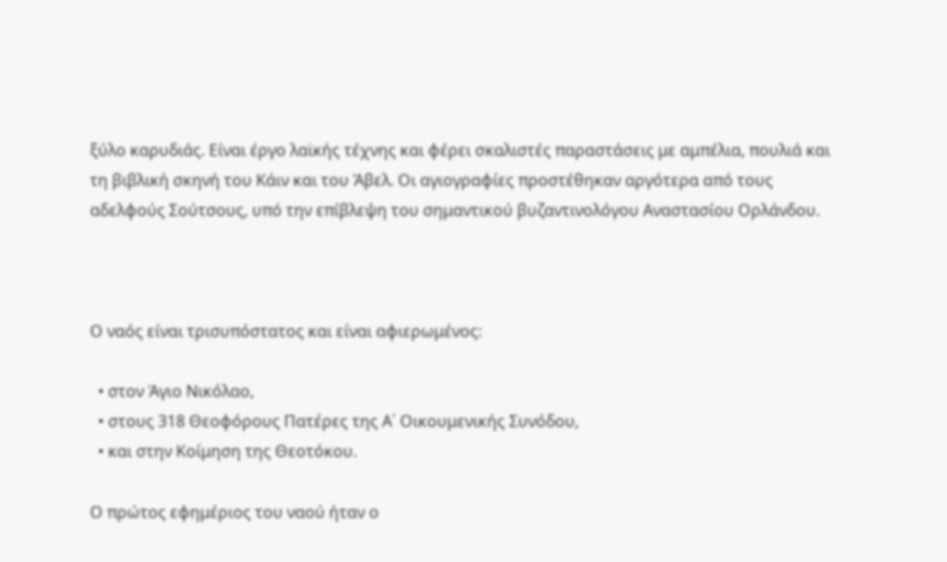ξύλο καρυδιάς. Είναι έργο λαϊκής τέχνης και φέρει σκαλιστές παραστάσεις με αμπέλια, πουλιά και τη βιβλική σκηνή του Κάιν και του Άβελ. Οι αγιογραφίες προστέθηκαν αργότερα από τους αδελφούς Σούτσους, υπό την επίβλεψη του σημαντικού βυζαντινολόγου Αναστασίου Ορλάνδου.



Ο ναός είναι τρισυπόστατος και είναι αφιερωμένος:

  • στον Άγιο Νικόλαο,
  • στους 318 Θεοφόρους Πατέρες της Α΄ Οικουμενικής Συνόδου,
  • και στην Κοίμηση της Θεοτόκου.

Ο πρώτος εφημέριος του ναού ήταν ο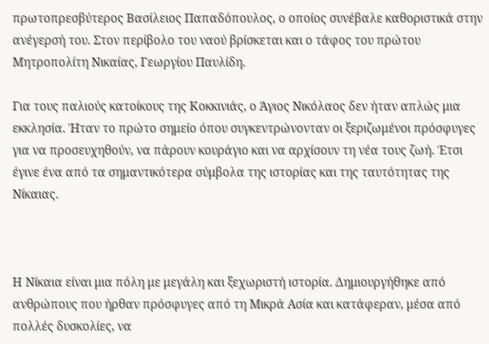πρωτοπρεσβύτερος Βασίλειος Παπαδόπουλος, ο οποίος συνέβαλε καθοριστικά στην ανέγερσή του. Στον περίβολο του ναού βρίσκεται και ο τάφος του πρώτου Μητροπολίτη Νικαίας, Γεωργίου Παυλίδη.

Για τους παλιούς κατοίκους της Κοκκινιάς, ο Άγιος Νικόλαος δεν ήταν απλώς μια εκκλησία. Ήταν το πρώτο σημείο όπου συγκεντρώνονταν οι ξεριζωμένοι πρόσφυγες για να προσευχηθούν, να πάρουν κουράγιο και να αρχίσουν τη νέα τους ζωή. Έτσι έγινε ένα από τα σημαντικότερα σύμβολα της ιστορίας και της ταυτότητας της Νίκαιας.



Η Νίκαια είναι μια πόλη με μεγάλη και ξεχωριστή ιστορία. Δημιουργήθηκε από ανθρώπους που ήρθαν πρόσφυγες από τη Μικρά Ασία και κατάφεραν, μέσα από πολλές δυσκολίες, να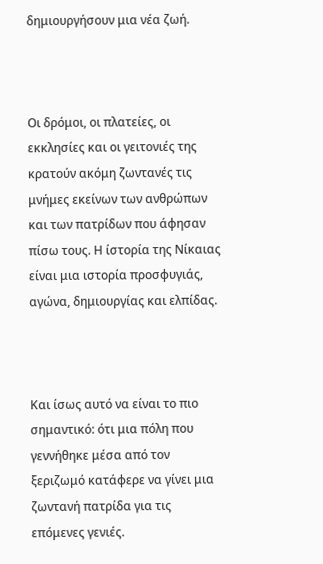δημιουργήσουν μια νέα ζωή.



Οι δρόμοι, οι πλατείες, οι εκκλησίες και οι γειτονιές της κρατούν ακόμη ζωντανές τις μνήμες εκείνων των ανθρώπων και των πατρίδων που άφησαν πίσω τους. Η ίστορία της Νίκαιας είναι μια ιστορία προσφυγιάς, αγώνα, δημιουργίας και ελπίδας.



Και ίσως αυτό να είναι το πιο σημαντικό: ότι μια πόλη που γεννήθηκε μέσα από τον ξεριζωμό κατάφερε να γίνει μια ζωντανή πατρίδα για τις επόμενες γενιές.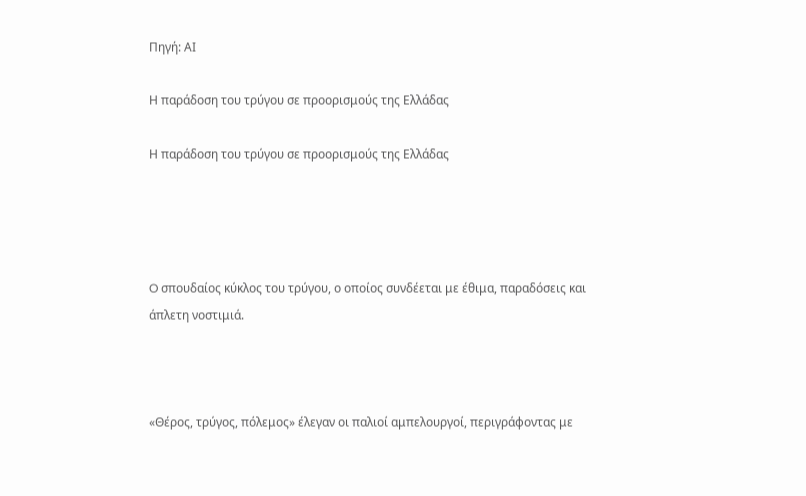Πηγή: ΑΙ

Η παράδοση του τρύγου σε προορισμούς της Ελλάδας

Η παράδοση του τρύγου σε προορισμούς της Ελλάδας




O σπουδαίος κύκλος του τρύγου, ο οποίος συνδέεται με έθιμα, παραδόσεις και άπλετη νοστιμιά.



«Θέρος, τρύγος, πόλεμος» έλεγαν οι παλιοί αμπελουργοί, περιγράφοντας με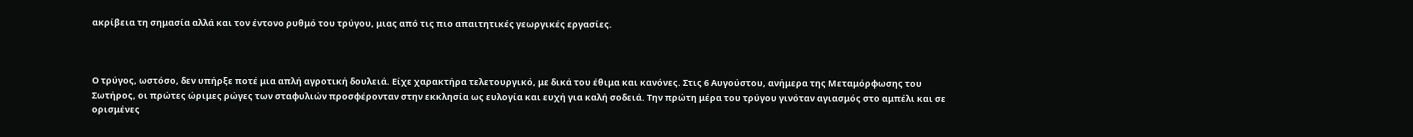ακρίβεια τη σημασία αλλά και τον έντονο ρυθμό του τρύγου, μιας από τις πιο απαιτητικές γεωργικές εργασίες.



Ο τρύγος, ωστόσο, δεν υπήρξε ποτέ μια απλή αγροτική δουλειά. Είχε χαρακτήρα τελετουργικό, με δικά του έθιμα και κανόνες. Στις 6 Αυγούστου, ανήμερα της Μεταμόρφωσης του Σωτήρος, οι πρώτες ώριμες ρώγες των σταφυλιών προσφέρονταν στην εκκλησία ως ευλογία και ευχή για καλή σοδειά. Την πρώτη μέρα του τρύγου γινόταν αγιασμός στο αμπέλι και σε ορισμένες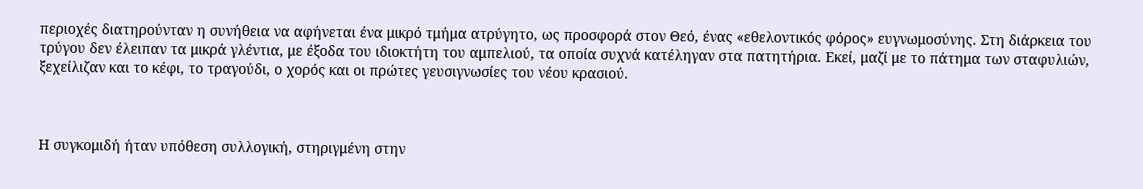περιοχές διατηρούνταν η συνήθεια να αφήνεται ένα μικρό τμήμα ατρύγητο, ως προσφορά στον Θεό, ένας «εθελοντικός φόρος» ευγνωμοσύνης. Στη διάρκεια του τρύγου δεν έλειπαν τα μικρά γλέντια, με έξοδα του ιδιοκτήτη του αμπελιού, τα οποία συχνά κατέληγαν στα πατητήρια. Εκεί, μαζί με το πάτημα των σταφυλιών, ξεχείλιζαν και το κέφι, το τραγούδι, ο χορός και οι πρώτες γευσιγνωσίες του νέου κρασιού.



Η συγκομιδή ήταν υπόθεση συλλογική, στηριγμένη στην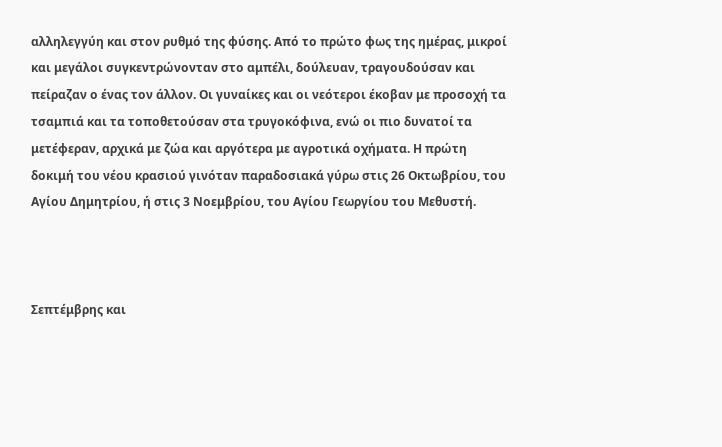αλληλεγγύη και στον ρυθμό της φύσης. Από το πρώτο φως της ημέρας, μικροί και μεγάλοι συγκεντρώνονταν στο αμπέλι, δούλευαν, τραγουδούσαν και πείραζαν ο ένας τον άλλον. Οι γυναίκες και οι νεότεροι έκοβαν με προσοχή τα τσαμπιά και τα τοποθετούσαν στα τρυγοκόφινα, ενώ οι πιο δυνατοί τα μετέφεραν, αρχικά με ζώα και αργότερα με αγροτικά οχήματα. Η πρώτη δοκιμή του νέου κρασιού γινόταν παραδοσιακά γύρω στις 26 Οκτωβρίου, του Αγίου Δημητρίου, ή στις 3 Νοεμβρίου, του Αγίου Γεωργίου του Μεθυστή.



Σεπτέμβρης και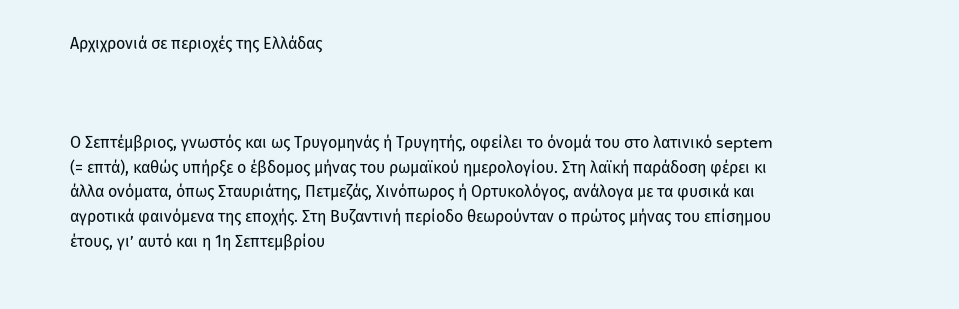Αρχιχρονιά σε περιοχές της Ελλάδας



Ο Σεπτέμβριος, γνωστός και ως Τρυγομηνάς ή Τρυγητής, οφείλει το όνομά του στο λατινικό septem (= επτά), καθώς υπήρξε ο έβδομος μήνας του ρωμαϊκού ημερολογίου. Στη λαϊκή παράδοση φέρει κι άλλα ονόματα, όπως Σταυριάτης, Πετμεζάς, Χινόπωρος ή Ορτυκολόγος, ανάλογα με τα φυσικά και αγροτικά φαινόμενα της εποχής. Στη Βυζαντινή περίοδο θεωρούνταν ο πρώτος μήνας του επίσημου έτους, γι’ αυτό και η 1η Σεπτεμβρίου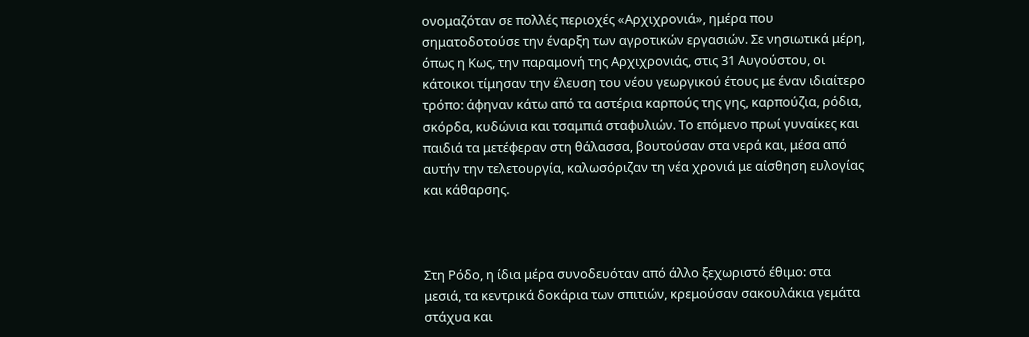ονομαζόταν σε πολλές περιοχές «Αρχιχρονιά», ημέρα που σηματοδοτούσε την έναρξη των αγροτικών εργασιών. Σε νησιωτικά μέρη, όπως η Κως, την παραμονή της Αρχιχρονιάς, στις 31 Αυγούστου, οι κάτοικοι τίμησαν την έλευση του νέου γεωργικού έτους με έναν ιδιαίτερο τρόπο: άφηναν κάτω από τα αστέρια καρπούς της γης, καρπούζια, ρόδια, σκόρδα, κυδώνια και τσαμπιά σταφυλιών. Το επόμενο πρωί γυναίκες και παιδιά τα μετέφεραν στη θάλασσα, βουτούσαν στα νερά και, μέσα από αυτήν την τελετουργία, καλωσόριζαν τη νέα χρονιά με αίσθηση ευλογίας και κάθαρσης.



Στη Ρόδο, η ίδια μέρα συνοδευόταν από άλλο ξεχωριστό έθιμο: στα μεσιά, τα κεντρικά δοκάρια των σπιτιών, κρεμούσαν σακουλάκια γεμάτα στάχυα και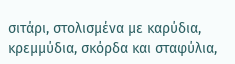σιτάρι, στολισμένα με καρύδια, κρεμμύδια, σκόρδα και σταφύλια,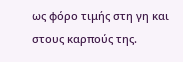ως φόρο τιμής στη γη και στους καρπούς της.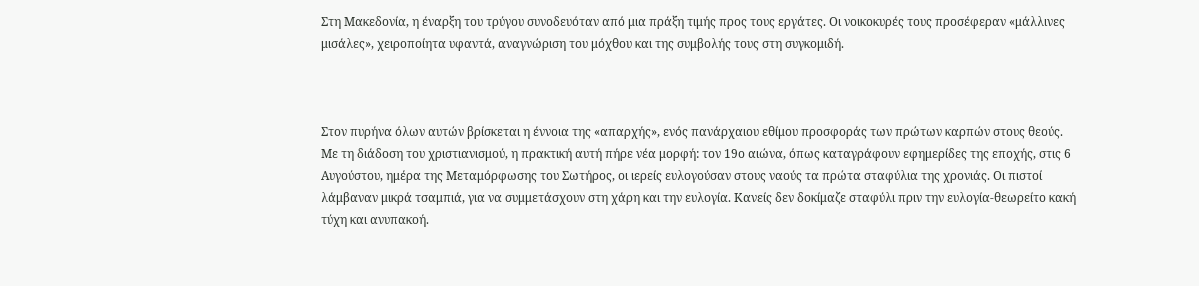Στη Μακεδονία, η έναρξη του τρύγου συνοδευόταν από μια πράξη τιμής προς τους εργάτες. Οι νοικοκυρές τους προσέφεραν «μάλλινες μισάλες», χειροποίητα υφαντά, αναγνώριση του μόχθου και της συμβολής τους στη συγκομιδή.



Στον πυρήνα όλων αυτών βρίσκεται η έννοια της «απαρχής», ενός πανάρχαιου εθίμου προσφοράς των πρώτων καρπών στους θεούς. Με τη διάδοση του χριστιανισμού, η πρακτική αυτή πήρε νέα μορφή: τον 19ο αιώνα, όπως καταγράφουν εφημερίδες της εποχής, στις 6 Αυγούστου, ημέρα της Μεταμόρφωσης του Σωτήρος, οι ιερείς ευλογούσαν στους ναούς τα πρώτα σταφύλια της χρονιάς. Οι πιστοί λάμβαναν μικρά τσαμπιά, για να συμμετάσχουν στη χάρη και την ευλογία. Κανείς δεν δοκίμαζε σταφύλι πριν την ευλογία-θεωρείτο κακή τύχη και ανυπακοή.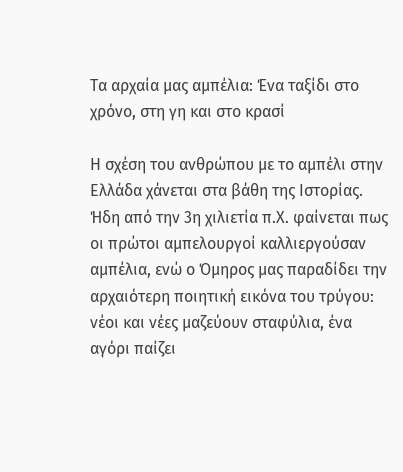Τα αρχαία μας αμπέλια: Ένα ταξίδι στο χρόνο, στη γη και στο κρασί

Η σχέση του ανθρώπου με το αμπέλι στην Ελλάδα χάνεται στα βάθη της Ιστορίας. Ήδη από την 3η χιλιετία π.Χ. φαίνεται πως οι πρώτοι αμπελουργοί καλλιεργούσαν αμπέλια, ενώ ο Όμηρος μας παραδίδει την αρχαιότερη ποιητική εικόνα του τρύγου: νέοι και νέες μαζεύουν σταφύλια, ένα αγόρι παίζει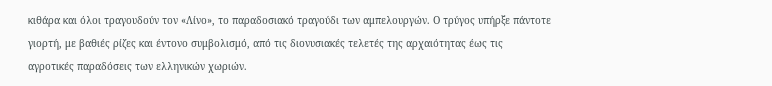κιθάρα και όλοι τραγουδούν τον «Λίνο», το παραδοσιακό τραγούδι των αμπελουργών. Ο τρύγος υπήρξε πάντοτε γιορτή, με βαθιές ρίζες και έντονο συμβολισμό, από τις διονυσιακές τελετές της αρχαιότητας έως τις αγροτικές παραδόσεις των ελληνικών χωριών.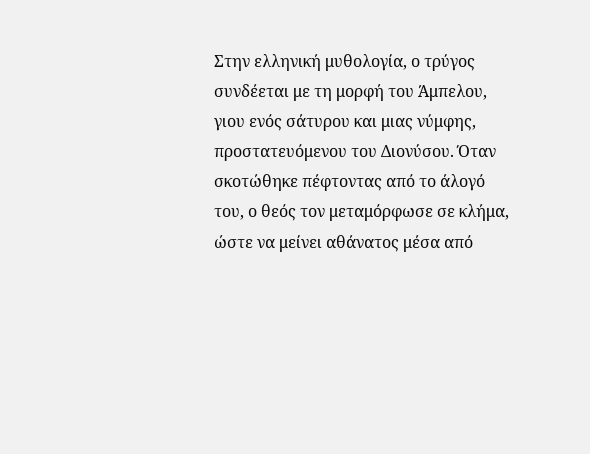Στην ελληνική μυθολογία, ο τρύγος συνδέεται με τη μορφή του Άμπελου, γιου ενός σάτυρου και μιας νύμφης, προστατευόμενου του Διονύσου. Όταν σκοτώθηκε πέφτοντας από το άλογό του, ο θεός τον μεταμόρφωσε σε κλήμα, ώστε να μείνει αθάνατος μέσα από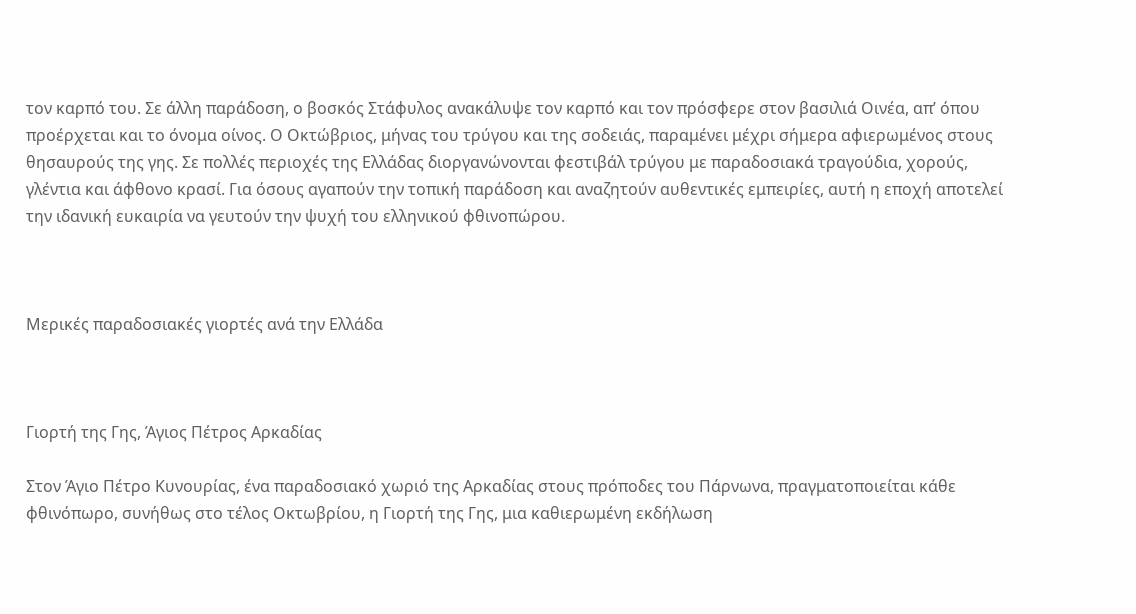τον καρπό του. Σε άλλη παράδοση, ο βοσκός Στάφυλος ανακάλυψε τον καρπό και τον πρόσφερε στον βασιλιά Οινέα, απ’ όπου προέρχεται και το όνομα οίνος. Ο Οκτώβριος, μήνας του τρύγου και της σοδειάς, παραμένει μέχρι σήμερα αφιερωμένος στους θησαυρούς της γης. Σε πολλές περιοχές της Ελλάδας διοργανώνονται φεστιβάλ τρύγου με παραδοσιακά τραγούδια, χορούς, γλέντια και άφθονο κρασί. Για όσους αγαπούν την τοπική παράδοση και αναζητούν αυθεντικές εμπειρίες, αυτή η εποχή αποτελεί την ιδανική ευκαιρία να γευτούν την ψυχή του ελληνικού φθινοπώρου.



Μερικές παραδοσιακές γιορτές ανά την Ελλάδα



Γιορτή της Γης, Άγιος Πέτρος Αρκαδίας

Στον Άγιο Πέτρο Κυνουρίας, ένα παραδοσιακό χωριό της Αρκαδίας στους πρόποδες του Πάρνωνα, πραγματοποιείται κάθε φθινόπωρο, συνήθως στο τέλος Οκτωβρίου, η Γιορτή της Γης, μια καθιερωμένη εκδήλωση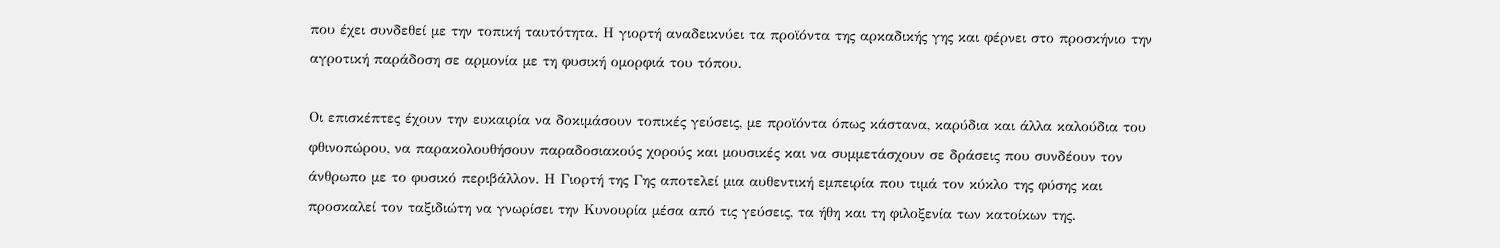που έχει συνδεθεί με την τοπική ταυτότητα. Η γιορτή αναδεικνύει τα προϊόντα της αρκαδικής γης και φέρνει στο προσκήνιο την αγροτική παράδοση σε αρμονία με τη φυσική ομορφιά του τόπου.

Οι επισκέπτες έχουν την ευκαιρία να δοκιμάσουν τοπικές γεύσεις, με προϊόντα όπως κάστανα, καρύδια και άλλα καλούδια του φθινοπώρου, να παρακολουθήσουν παραδοσιακούς χορούς και μουσικές και να συμμετάσχουν σε δράσεις που συνδέουν τον άνθρωπο με το φυσικό περιβάλλον. Η Γιορτή της Γης αποτελεί μια αυθεντική εμπειρία που τιμά τον κύκλο της φύσης και προσκαλεί τον ταξιδιώτη να γνωρίσει την Κυνουρία μέσα από τις γεύσεις, τα ήθη και τη φιλοξενία των κατοίκων της.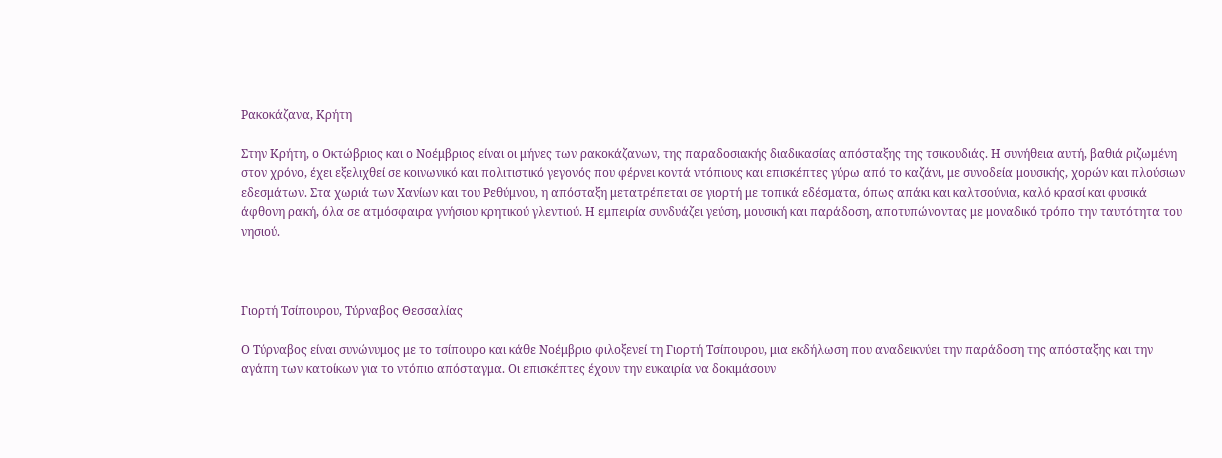Ρακοκάζανα, Κρήτη

Στην Κρήτη, ο Οκτώβριος και ο Νοέμβριος είναι οι μήνες των ρακοκάζανων, της παραδοσιακής διαδικασίας απόσταξης της τσικουδιάς. Η συνήθεια αυτή, βαθιά ριζωμένη στον χρόνο, έχει εξελιχθεί σε κοινωνικό και πολιτιστικό γεγονός που φέρνει κοντά ντόπιους και επισκέπτες γύρω από το καζάνι, με συνοδεία μουσικής, χορών και πλούσιων εδεσμάτων. Στα χωριά των Χανίων και του Ρεθύμνου, η απόσταξη μετατρέπεται σε γιορτή με τοπικά εδέσματα, όπως απάκι και καλτσούνια, καλό κρασί και φυσικά άφθονη ρακή, όλα σε ατμόσφαιρα γνήσιου κρητικού γλεντιού. Η εμπειρία συνδυάζει γεύση, μουσική και παράδοση, αποτυπώνοντας με μοναδικό τρόπο την ταυτότητα του νησιού.



Γιορτή Τσίπουρου, Τύρναβος Θεσσαλίας

Ο Τύρναβος είναι συνώνυμος με το τσίπουρο και κάθε Νοέμβριο φιλοξενεί τη Γιορτή Τσίπουρου, μια εκδήλωση που αναδεικνύει την παράδοση της απόσταξης και την αγάπη των κατοίκων για το ντόπιο απόσταγμα. Οι επισκέπτες έχουν την ευκαιρία να δοκιμάσουν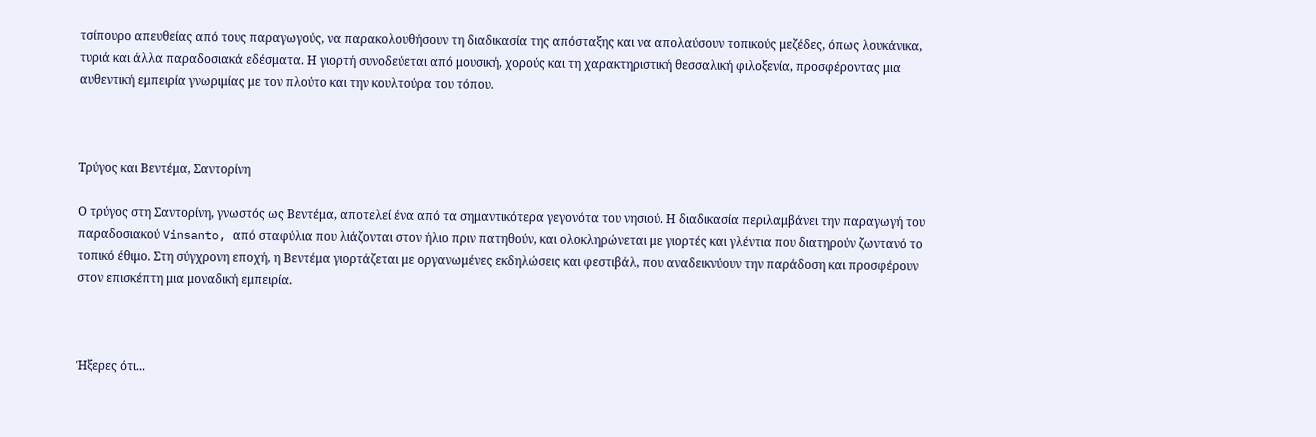τσίπουρο απευθείας από τους παραγωγούς, να παρακολουθήσουν τη διαδικασία της απόσταξης και να απολαύσουν τοπικούς μεζέδες, όπως λουκάνικα, τυριά και άλλα παραδοσιακά εδέσματα. Η γιορτή συνοδεύεται από μουσική, χορούς και τη χαρακτηριστική θεσσαλική φιλοξενία, προσφέροντας μια αυθεντική εμπειρία γνωριμίας με τον πλούτο και την κουλτούρα του τόπου.



Τρύγος και Βεντέμα, Σαντορίνη

Ο τρύγος στη Σαντορίνη, γνωστός ως Βεντέμα, αποτελεί ένα από τα σημαντικότερα γεγονότα του νησιού. Η διαδικασία περιλαμβάνει την παραγωγή του παραδοσιακού Vinsanto, από σταφύλια που λιάζονται στον ήλιο πριν πατηθούν, και ολοκληρώνεται με γιορτές και γλέντια που διατηρούν ζωντανό το τοπικό έθιμο. Στη σύγχρονη εποχή, η Βεντέμα γιορτάζεται με οργανωμένες εκδηλώσεις και φεστιβάλ, που αναδεικνύουν την παράδοση και προσφέρουν στον επισκέπτη μια μοναδική εμπειρία.



Ήξερες ότι...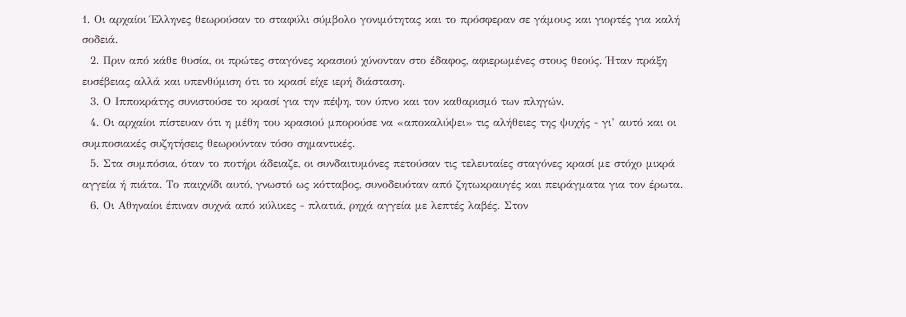1. Οι αρχαίοι Έλληνες θεωρούσαν το σταφύλι σύμβολο γονιμότητας και το πρόσφεραν σε γάμους και γιορτές για καλή σοδειά.
  2. Πριν από κάθε θυσία, οι πρώτες σταγόνες κρασιού χύνονταν στο έδαφος, αφιερωμένες στους θεούς. Ήταν πράξη ευσέβειας αλλά και υπενθύμιση ότι το κρασί είχε ιερή διάσταση.
  3. Ο Ιπποκράτης συνιστούσε το κρασί για την πέψη, τον ύπνο και τον καθαρισμό των πληγών.
  4. Οι αρχαίοι πίστευαν ότι η μέθη του κρασιού μπορούσε να «αποκαλύψει» τις αλήθειες της ψυχής - γι’ αυτό και οι συμποσιακές συζητήσεις θεωρούνταν τόσο σημαντικές.
  5. Στα συμπόσια, όταν το ποτήρι άδειαζε, οι συνδαιτυμόνες πετούσαν τις τελευταίες σταγόνες κρασί με στόχο μικρά αγγεία ή πιάτα. Το παιχνίδι αυτό, γνωστό ως κότταβος, συνοδευόταν από ζητωκραυγές και πειράγματα για τον έρωτα.
  6. Οι Αθηναίοι έπιναν συχνά από κύλικες - πλατιά, ρηχά αγγεία με λεπτές λαβές. Στον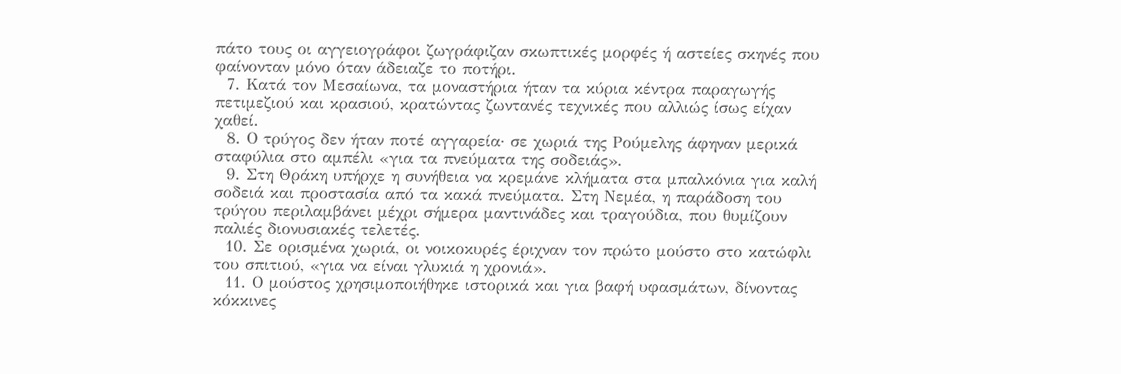πάτο τους οι αγγειογράφοι ζωγράφιζαν σκωπτικές μορφές ή αστείες σκηνές που φαίνονταν μόνο όταν άδειαζε το ποτήρι.
  7. Κατά τον Μεσαίωνα, τα μοναστήρια ήταν τα κύρια κέντρα παραγωγής πετιμεζιού και κρασιού, κρατώντας ζωντανές τεχνικές που αλλιώς ίσως είχαν χαθεί.
  8. Ο τρύγος δεν ήταν ποτέ αγγαρεία· σε χωριά της Ρούμελης άφηναν μερικά σταφύλια στο αμπέλι «για τα πνεύματα της σοδειάς».
  9. Στη Θράκη υπήρχε η συνήθεια να κρεμάνε κλήματα στα μπαλκόνια για καλή σοδειά και προστασία από τα κακά πνεύματα. Στη Νεμέα, η παράδοση του τρύγου περιλαμβάνει μέχρι σήμερα μαντινάδες και τραγούδια, που θυμίζουν παλιές διονυσιακές τελετές.
  10. Σε ορισμένα χωριά, οι νοικοκυρές έριχναν τον πρώτο μούστο στο κατώφλι του σπιτιού, «για να είναι γλυκιά η χρονιά».
  11. Ο μούστος χρησιμοποιήθηκε ιστορικά και για βαφή υφασμάτων, δίνοντας κόκκινες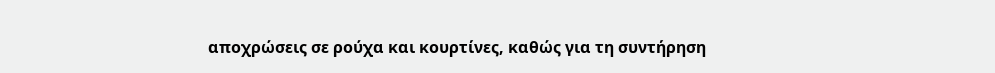αποχρώσεις σε ρούχα και κουρτίνες, καθώς για τη συντήρηση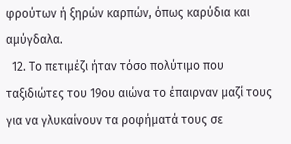φρούτων ή ξηρών καρπών, όπως καρύδια και αμύγδαλα.
  12. Το πετιμέζι ήταν τόσο πολύτιμο που ταξιδιώτες του 19ου αιώνα το έπαιρναν μαζί τους για να γλυκαίνουν τα ροφήματά τους σε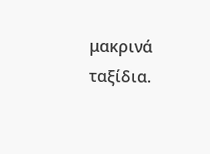μακρινά ταξίδια.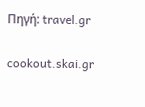Πηγή: travel.gr

cookout.skai.gr